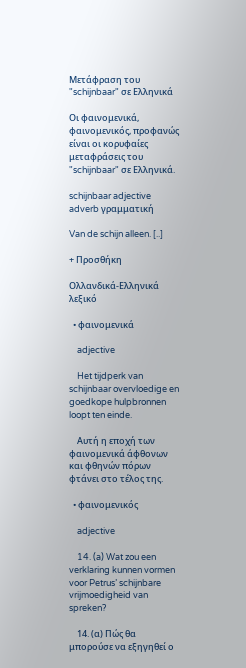Μετάφραση του "schijnbaar" σε Ελληνικά

Οι φαινομενικά, φαινομενικός, προφανώς είναι οι κορυφαίες μεταφράσεις του "schijnbaar" σε Ελληνικά.

schijnbaar adjective adverb γραμματική

Van de schijn alleen. [..]

+ Προσθήκη

Ολλανδικά-Ελληνικά λεξικό

  • φαινομενικά

    adjective

    Het tijdperk van schijnbaar overvloedige en goedkope hulpbronnen loopt ten einde.

    Αυτή η εποχή των φαινομενικά άφθονων και φθηνών πόρων φτάνει στο τέλος της.

  • φαινομενικός

    adjective

    14. (a) Wat zou een verklaring kunnen vormen voor Petrus’ schijnbare vrijmoedigheid van spreken?

    14. (α) Πώς θα μπορούσε να εξηγηθεί ο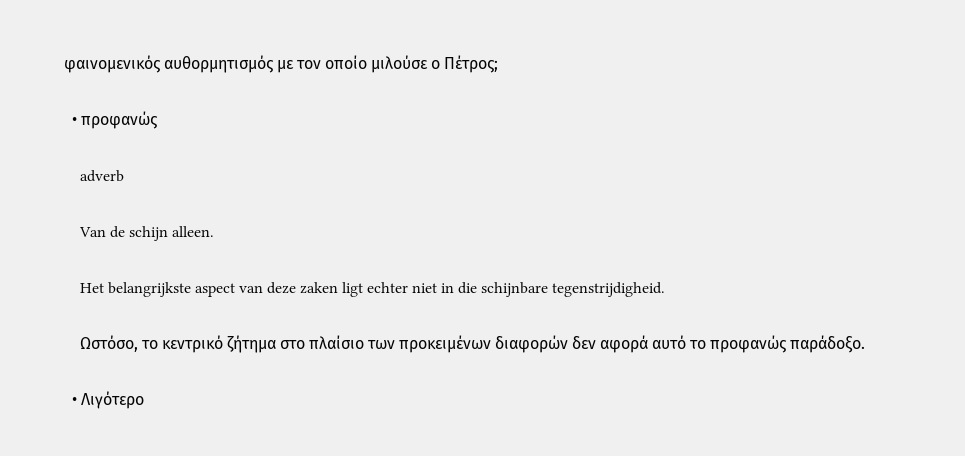φαινομενικός αυθορμητισμός με τον οποίο μιλούσε ο Πέτρος;

  • προφανώς

    adverb

    Van de schijn alleen.

    Het belangrijkste aspect van deze zaken ligt echter niet in die schijnbare tegenstrijdigheid.

    Ωστόσο, το κεντρικό ζήτημα στο πλαίσιο των προκειμένων διαφορών δεν αφορά αυτό το προφανώς παράδοξο.

  • Λιγότερο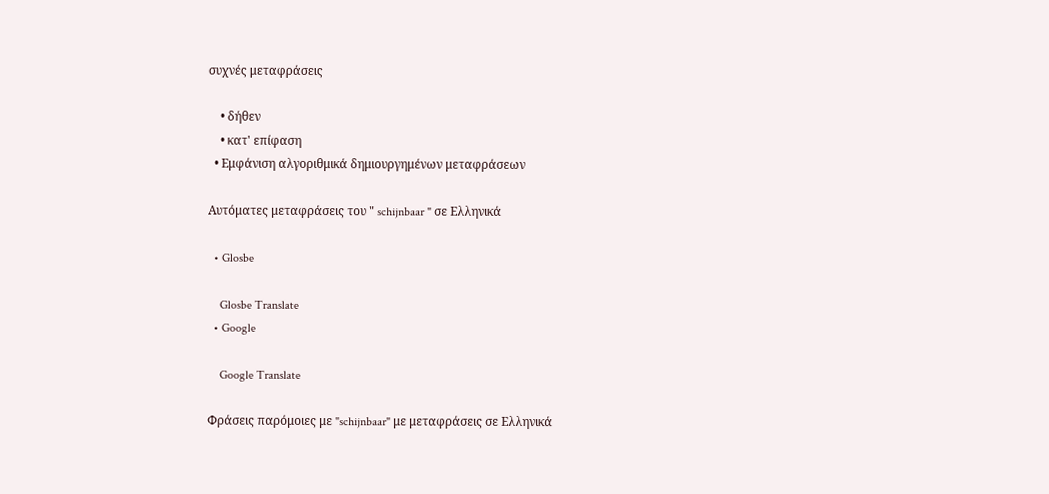συχνές μεταφράσεις

    • δήθεν
    • κατ' επίφαση
  • Εμφάνιση αλγοριθμικά δημιουργημένων μεταφράσεων

Αυτόματες μεταφράσεις του " schijnbaar " σε Ελληνικά

  • Glosbe

    Glosbe Translate
  • Google

    Google Translate

Φράσεις παρόμοιες με "schijnbaar" με μεταφράσεις σε Ελληνικά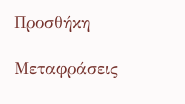Προσθήκη

Μεταφράσεις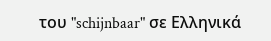του "schijnbaar" σε Ελληνικά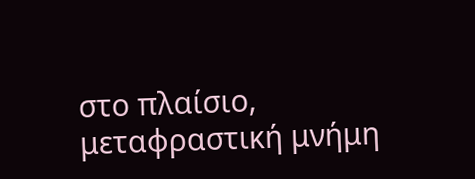στο πλαίσιο, μεταφραστική μνήμη